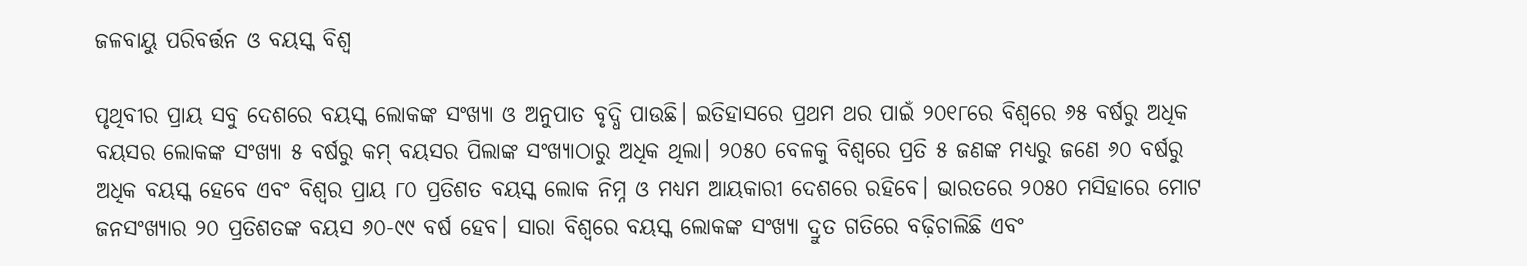ଜଳବାୟୁ ପରିବର୍ତ୍ତନ ଓ ବୟସ୍କ ବିଶ୍ୱ

ପୃଥିବୀର ପ୍ରାୟ ସବୁ ଦେଶରେ ବୟସ୍କ ଲୋକଙ୍କ ସଂଖ୍ୟା ଓ ଅନୁପାତ ବୃଦ୍ଧି ପାଉଛି। ଇତିହାସରେ ପ୍ରଥମ ଥର ପାଇଁ ୨୦୧୮ରେ ବିଶ୍ୱରେ ୬୫ ବର୍ଷରୁ ଅଧିକ ବୟସର ଲୋକଙ୍କ ସଂଖ୍ୟା ୫ ବର୍ଷରୁ କମ୍‌ ବୟସର ପିଲାଙ୍କ ସଂଖ୍ୟାଠାରୁ ଅଧିକ ଥିଲା। ୨୦୫୦ ବେଳକୁ ବିଶ୍ୱରେ ପ୍ରତି ୫ ଜଣଙ୍କ ମଧ୍ୟରୁ ଜଣେ ୬୦ ବର୍ଷରୁ ଅଧିକ ବୟସ୍କ ହେବେ ଏବଂ ବିଶ୍ୱର ପ୍ରାୟ ୮୦ ପ୍ରତିଶତ ବୟସ୍କ ଲୋକ ନିମ୍ନ ଓ ମଧ୍ୟମ ଆୟକାରୀ ଦେଶରେ ରହିବେ। ଭାରତରେ ୨୦୫୦ ମସିହାରେ ମୋଟ ଜନସଂଖ୍ୟାର ୨୦ ପ୍ରତିଶତଙ୍କ ବୟସ ୬୦-୯୯ ବର୍ଷ ହେବ। ସାରା ବିଶ୍ୱରେ ବୟସ୍କ ଲୋକଙ୍କ ସଂଖ୍ୟା ଦ୍ରୁତ ଗତିରେ ବଢ଼ିଚାଲିଛି ଏବଂ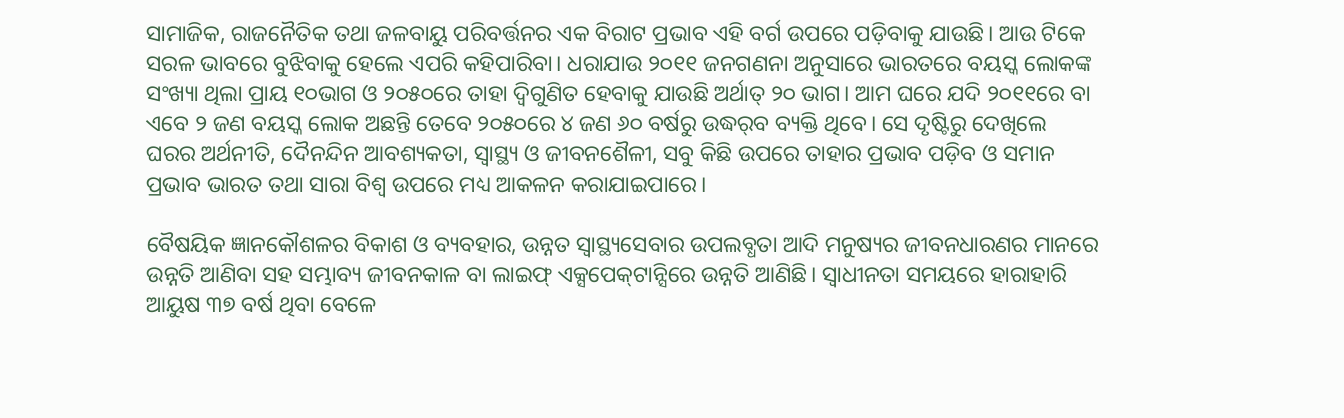ସାମାଜିକ, ରାଜନୈତିକ ତଥା ଜଳବାୟୁ ପରିବର୍ତ୍ତନର ଏକ ବିରାଟ ପ୍ରଭାବ ଏହି ବର୍ଗ ଉପରେ ପଡ଼ିବାକୁ ଯାଉଛି। ଆଉ ଟିକେ ସରଳ ଭାବରେ ବୁଝିବାକୁ ହେଲେ ଏପରି କହିପାରିବା। ଧରାଯାଉ ୨୦୧୧ ଜନଗଣନା ଅନୁସାରେ ଭାରତରେ ବୟସ୍କ ଲୋକଙ୍କ ସଂଖ୍ୟା ଥିଲା ପ୍ରାୟ ୧୦ଭାଗ ଓ ୨୦୫୦ରେ ତାହା ଦ୍ବିଗୁଣିତ ହେବାକୁ ଯାଉଛି ଅର୍ଥାତ୍‌ ୨୦ ଭାଗ। ଆମ ଘରେ ଯଦି ୨୦୧୧ରେ ବା ଏବେ ୨ ଜଣ ବୟସ୍କ ଲୋକ ଅଛନ୍ତି ତେବେ ୨୦୫୦ରେ ୪ ଜଣ ୬୦ ବର୍ଷରୁ ଉଦ୍ଧର୍‌ବ ବ୍ୟକ୍ତି ଥିବେ। ସେ ଦୃଷ୍ଟିରୁ ଦେଖିଲେ ଘରର ଅର୍ଥନୀତି, ଦୈନନ୍ଦିନ ଆବଶ୍ୟକତା, ସ୍ବାସ୍ଥ୍ୟ ଓ ଜୀବନଶୈଳୀ, ସବୁ କିଛି ଉପରେ ତାହାର ପ୍ରଭାବ ପଡ଼ିବ ଓ ସମାନ ପ୍ରଭାବ ଭାରତ ତଥା ସାରା ବିଶ୍ୱ ଉପରେ ମଧ୍ୟ ଆକଳନ କରାଯାଇପାରେ।

ବୈଷୟିକ ଜ୍ଞାନକୌଶଳର ବିକାଶ ଓ ବ୍ୟବହାର, ଉନ୍ନତ ସ୍ବାସ୍ଥ୍ୟସେବାର ଉପଲବ୍ଧତା ଆଦି ମନୁଷ୍ୟର ଜୀବନଧାରଣର ମାନରେ ଉନ୍ନତି ଆଣିବା ସହ ସମ୍ଭାବ୍ୟ ଜୀବନକାଳ ବା ଲାଇଫ୍‌ ଏକ୍ସପେକ୍‌ଟାନ୍ସିରେ ଉନ୍ନତି ଆଣିଛି। ସ୍ବାଧୀନତା ସମୟରେ ହାରାହାରି ଆୟୁଷ ୩୭ ବର୍ଷ ଥିବା ବେଳେ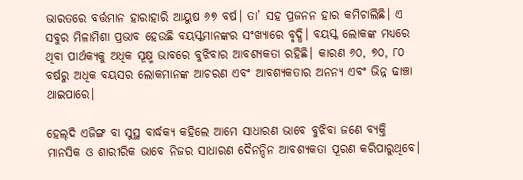ଭାରତରେ ବର୍ତ୍ତମାନ ହାରାହାରି ଆୟୁଷ ୬୭ ବର୍ଷ। ତା’ ସହ ପ୍ରଜନନ ହାର କମିଚାଲିଛି। ଏ ସବୁର ମିଳାମିଶା ପ୍ରଭାବ ହେଉଛି ବୟସ୍କମାନଙ୍କର ସଂଖ୍ୟାରେ ବୃଦ୍ଧି। ବୟସ୍କ ଲୋକଙ୍କ ମଧ୍ୟରେ ଥିବା ପାର୍ଥକ୍ୟକୁ ଅଧିକ ସୂକ୍ଷ୍ମ ଭାବରେ ବୁଝିବାର ଆବଶ୍ୟକତା ରହିଛି। କାରଣ ୬୦, ୭୦, ୮୦ ବର୍ଷରୁ ଅଧିକ ବୟସର ଲୋକମାନଙ୍କ ଆଚରଣ ଏବଂ ଆବଶ୍ୟକତାର ଅନନ୍ୟ ଏବଂ ଭିନ୍ନ ଢାଞ୍ଚା ଥାଇପାରେ।

ହେଲ୍‌ଦି ଏଜିଙ୍ଗ ବା ସୁସ୍ଥ ବାର୍ଦ୍ଧକ୍ୟ କହିଲେ ଆମେ ସାଧାରଣ ଭାବେ ବୁଝିବା ଜଣେ ବ୍ୟକ୍ତି ମାନସିକ ଓ ଶାରୀରିକ ଭାବେ ନିଜର ସାଧାରଣ ଦୈନନ୍ଦିନ ଆବଶ୍ୟକତା ପୂରଣ କରିପାରୁଥିବେ।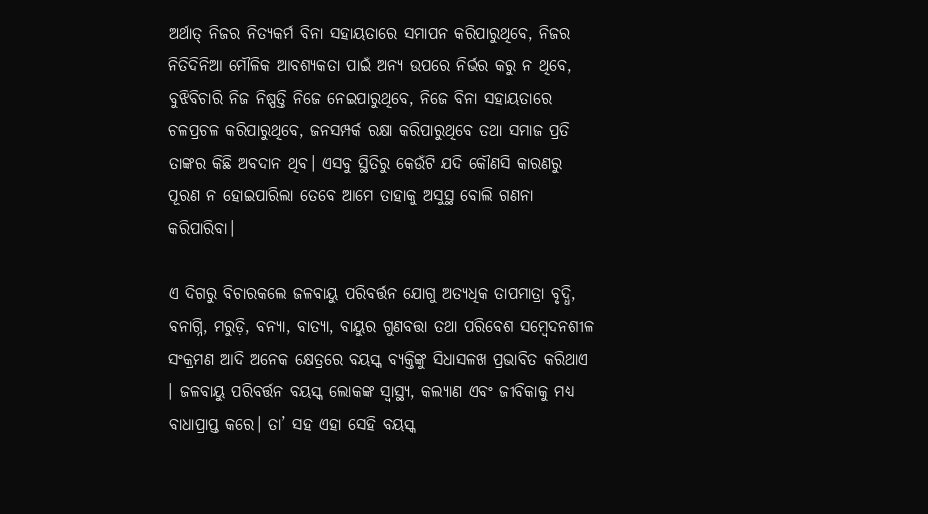ଅର୍ଥାତ୍‌ ନିଜର ନିତ୍ୟକର୍ମ ବିନା ସହାୟତାରେ ସମାପନ କରିପାରୁଥିବେ, ନିଜର ନିତିଦିନିଆ ମୌଳିକ ଆବଶ୍ୟକତା ପାଇଁ ଅନ୍ୟ ଉପରେ ନିର୍ଭର କରୁ ନ ଥିବେ, ବୁଝିବିଚାରି ନିଜ ନିଷ୍ପତ୍ତି ନିଜେ ନେଇପାରୁଥିବେ, ନିଜେ ବିନା ସହାୟତାରେ ଚଳପ୍ରଚଳ କରିପାରୁଥିବେ, ଜନସମ୍ପର୍କ ରକ୍ଷା କରିପାରୁଥିବେ ତଥା ସମାଜ ପ୍ରତି ତାଙ୍କର କିଛି ଅବଦାନ ଥିବ। ଏସବୁ ସ୍ଥିତିରୁ କେଉଁଟି ଯଦି କୌଣସି କାରଣରୁ ପୂରଣ ନ ହୋଇପାରିଲା ତେବେ ଆମେ ତାହାକୁ ଅସୁସ୍ଥ ବୋଲି ଗଣନା କରିପାରିବା।

ଏ ଦିଗରୁ ବିଚାରକଲେ ଜଳବାୟୁ ପରିବର୍ତ୍ତନ ଯୋଗୁ ଅତ୍ୟଧିକ ତାପମାତ୍ରା ବୃଦ୍ଧି, ବନାଗ୍ନି, ମରୁଡ଼ି, ବନ୍ୟା, ବାତ୍ୟା, ବାୟୁର ଗୁଣବତ୍ତା ତଥା ପରିବେଶ ସମ୍ବେଦନଶୀଳ ସଂକ୍ରମଣ ଆଦି ଅନେକ କ୍ଷେତ୍ରରେ ବୟସ୍କ ବ୍ୟକ୍ତିଙ୍କୁ ସିଧାସଳଖ ପ୍ରଭାବିତ କରିଥାଏ । ଜଳବାୟୁ ପରିବର୍ତ୍ତନ ବୟସ୍କ ଲୋକଙ୍କ ସ୍ବାସ୍ଥ୍ୟ, କଲ୍ୟାଣ ଏବଂ ଜୀବିକାକୁ ମଧ୍ୟ ବାଧାପ୍ରାପ୍ତ କରେ। ତା’ ସହ ଏହା ସେହି ବୟସ୍କ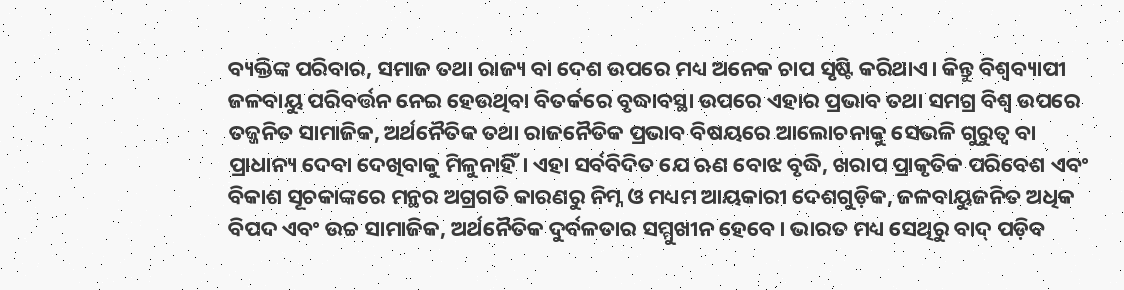ବ୍ୟକ୍ତିଙ୍କ ପରିବାର, ସମାଜ ତଥା ରାଜ୍ୟ ବା ଦେଶ ଉପରେ ମଧ୍ୟ ଅନେକ ଚାପ ସୃଷ୍ଟି କରିଥାଏ। କିନ୍ତୁ ବିଶ୍ବବ୍ୟାପୀ ଜଳବାୟୁ ପରିବର୍ତ୍ତନ ନେଇ ହେଉଥିବା ବିତର୍କରେ ବୃଦ୍ଧାବସ୍ଥା ଉପରେ ଏହାର ପ୍ରଭାବ ତଥା ସମଗ୍ର ବିଶ୍ୱ ଉପରେ ତଜ୍ଜନିତ ସାମାଜିକ, ଅର୍ଥନୈତିକ ତଥା ରାଜନୈତିକ ପ୍ରଭାବ ବିଷୟରେ ଆଲୋଚନାକୁ ସେଭଳି ଗୁରୁତ୍ୱ ବା ପ୍ରାଧାନ୍ୟ ଦେବା ଦେଖିବାକୁ ମିଳୁନାହିଁ। ଏହା ସର୍ବବିଦିତ ଯେ ଋଣ ବୋଝ ବୃଦ୍ଧି, ଖରାପ ପ୍ରାକୃତିକ ପରିବେଶ ଏବଂ ବିକାଶ ସୂଚକାଙ୍କରେ ମନ୍ଥର ଅଗ୍ରଗତି କାରଣରୁ ନିମ୍ନ ଓ ମଧ୍ୟମ ଆୟକାରୀ ଦେଶଗୁଡ଼ିକ, ଜଳବାୟୁଜନିତ ଅଧିକ ବିପଦ ଏବଂ ଉଚ୍ଚ ସାମାଜିକ, ଅର୍ଥନୈତିକ ଦୁର୍ବଳତାର ସମ୍ମୁଖୀନ ହେବେ। ଭାରତ ମଧ୍ୟ ସେଥିରୁ ବାଦ୍‌ ପଡ଼ିବ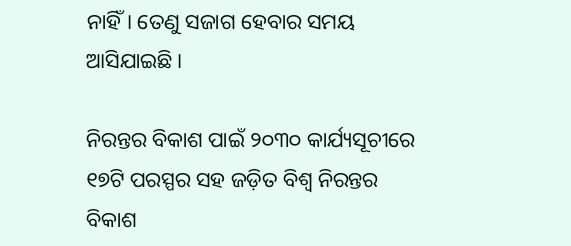ନାହିଁ। ତେଣୁ ସଜାଗ ହେବାର ସମୟ ଆସିଯାଇଛି।

ନିରନ୍ତର ବିକାଶ ପାଇଁ ୨୦୩୦ କାର୍ଯ୍ୟସୂଚୀରେ ୧୭ଟି ପରସ୍ପର ସହ ଜଡ଼ିତ ବିଶ୍ୱ ନିରନ୍ତର ବିକାଶ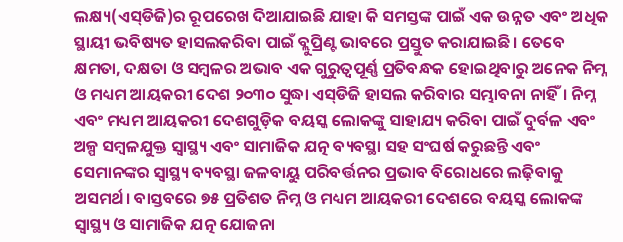ଲକ୍ଷ୍ୟ(ଏସ୍‌ଡିଜି)ର ରୂପରେଖ ଦିଆଯାଇଛି ଯାହା କି ସମସ୍ତଙ୍କ ପାଇଁ ଏକ ଉନ୍ନତ ଏବଂ ଅଧିକ ସ୍ଥାୟୀ ଭବିଷ୍ୟତ ହାସଲକରିବା ପାଇଁ ବ୍ଲୁପ୍ରିଣ୍ଟ ଭାବରେ ପ୍ରସ୍ତୁତ କରାଯାଇଛି। ତେବେ କ୍ଷମତା, ଦକ୍ଷତା ଓ ସମ୍ବଳର ଅଭାବ ଏକ ଗୁରୁତ୍ୱପୂର୍ଣ୍ଣ ପ୍ରତିବନ୍ଧକ ହୋଇଥିବାରୁ ଅନେକ ନିମ୍ନ ଓ ମଧ୍ୟମ ଆୟକରୀ ଦେଶ ୨୦୩୦ ସୁଦ୍ଧା ଏସ୍‌ଡିଜି ହାସଲ କରିବାର ସମ୍ଭାବନା ନାହିଁ। ନିମ୍ନ ଏବଂ ମଧ୍ୟମ ଆୟକରୀ ଦେଶଗୁଡ଼ିକ ବୟସ୍କ ଲୋକଙ୍କୁ ସାହାଯ୍ୟ କରିବା ପାଇଁ ଦୁର୍ବଳ ଏବଂ ଅଳ୍ପ ସମ୍ବଳଯୁକ୍ତ ସ୍ବାସ୍ଥ୍ୟ ଏବଂ ସାମାଜିକ ଯତ୍ନ ବ୍ୟବସ୍ଥା ସହ ସଂଘର୍ଷ କରୁଛନ୍ତି ଏବଂ ସେମାନଙ୍କର ସ୍ବାସ୍ଥ୍ୟ ବ୍ୟବସ୍ଥା ଜଳବାୟୁ ପରିବର୍ତ୍ତନର ପ୍ରଭାବ ବିରୋଧରେ ଲଢ଼ିବାକୁ ଅସମର୍ଥ। ବାସ୍ତବରେ ୭୫ ପ୍ରତିଶତ ନିମ୍ନ ଓ ମଧ୍ୟମ ଆୟକରୀ ଦେଶରେ ବୟସ୍କ ଲୋକଙ୍କ ସ୍ବାସ୍ଥ୍ୟ ଓ ସାମାଜିକ ଯତ୍ନ ଯୋଜନା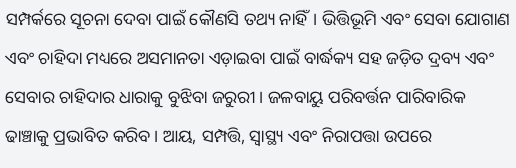ସମ୍ପର୍କରେ ସୂଚନା ଦେବା ପାଇଁ କୌଣସି ତଥ୍ୟ ନାହିଁ। ଭିତ୍ତିଭୂମି ଏବଂ ସେବା ଯୋଗାଣ ଏବଂ ଚାହିଦା ମଧ୍ୟରେ ଅସମାନତା ଏଡ଼ାଇବା ପାଇଁ ବାର୍ଦ୍ଧକ୍ୟ ସହ ଜଡ଼ିତ ଦ୍ରବ୍ୟ ଏବଂ ସେବାର ଚାହିଦାର ଧାରାକୁ ବୁଝିବା ଜରୁରୀ। ଜଳବାୟୁ ପରିବର୍ତ୍ତନ ପାରିବାରିକ ଢାଞ୍ଚାକୁ ପ୍ରଭାବିତ କରିବ। ଆୟ, ସମ୍ପତ୍ତି, ସ୍ବାସ୍ଥ୍ୟ ଏବଂ ନିରାପତ୍ତା ଉପରେ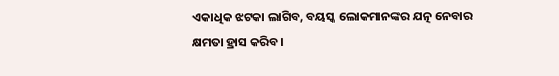ଏକାଧିକ ଝଟକା ଲାଗିବ, ବୟସ୍କ ଲୋକମାନଙ୍କର ଯତ୍ନ ନେବାର କ୍ଷମତା ହ୍ରାସ କରିବ।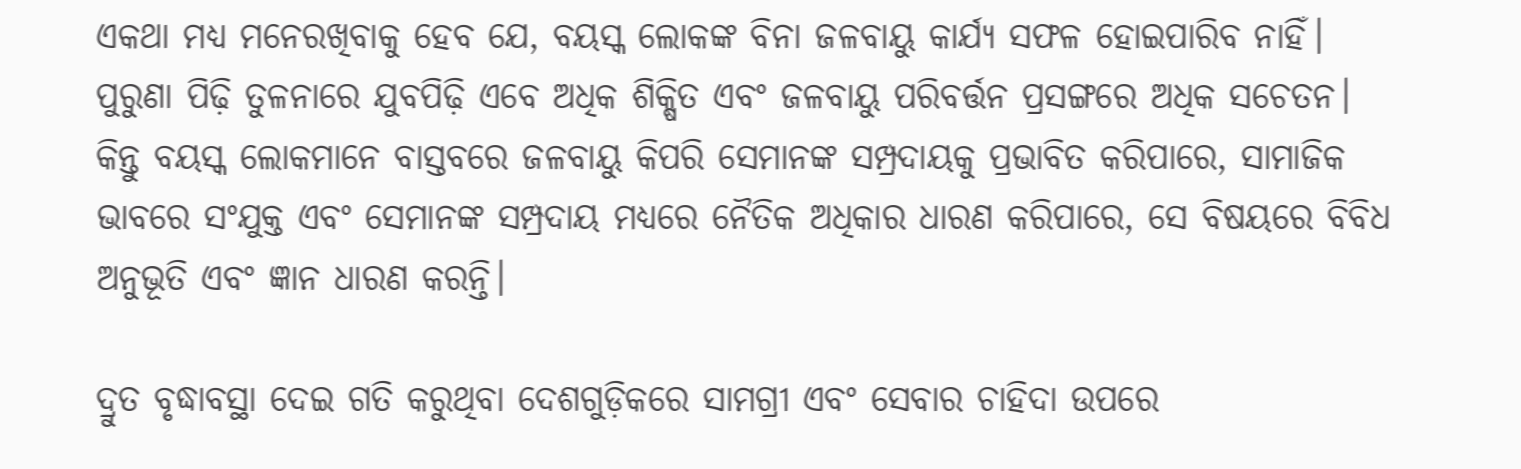ଏକଥା ମଧ୍ୟ ମନେରଖିବାକୁ ହେବ ଯେ, ବୟସ୍କ ଲୋକଙ୍କ ବିନା ଜଳବାୟୁ କାର୍ଯ୍ୟ ସଫଳ ହୋଇପାରିବ ନାହିଁ। ପୁରୁଣା ପିଢ଼ି ତୁଳନାରେ ଯୁବପିଢ଼ି ଏବେ ଅଧିକ ଶିକ୍ଷିତ ଏବଂ ଜଳବାୟୁ ପରିବର୍ତ୍ତନ ପ୍ରସଙ୍ଗରେ ଅଧିକ ସଚେତନ। କିନ୍ତୁ ବୟସ୍କ ଲୋକମାନେ ବାସ୍ତବରେ ଜଳବାୟୁ କିପରି ସେମାନଙ୍କ ସମ୍ପ୍ରଦାୟକୁ ପ୍ରଭାବିତ କରିପାରେ, ସାମାଜିକ ଭାବରେ ସଂଯୁକ୍ତ ଏବଂ ସେମାନଙ୍କ ସମ୍ପ୍ରଦାୟ ମଧ୍ୟରେ ନୈତିକ ଅଧିକାର ଧାରଣ କରିପାରେ, ସେ ବିଷୟରେ ବିବିଧ ଅନୁଭୂତି ଏବଂ ଜ୍ଞାନ ଧାରଣ କରନ୍ତି।

ଦ୍ରୁତ ବୃଦ୍ଧାବସ୍ଥା ଦେଇ ଗତି କରୁଥିବା ଦେଶଗୁଡ଼ିକରେ ସାମଗ୍ରୀ ଏବଂ ସେବାର ଚାହିଦା ଉପରେ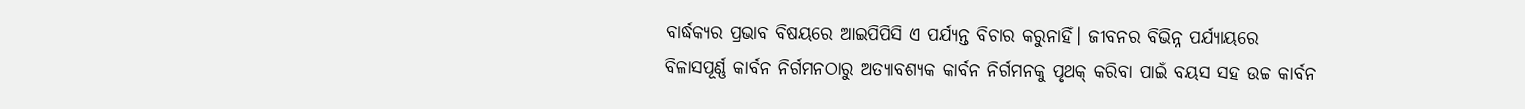ବାର୍ଦ୍ଧକ୍ୟର ପ୍ରଭାବ ବିଷୟରେ ଆଇପିପିସି ଏ ପର୍ଯ୍ୟନ୍ତ ବିଚାର କରୁନାହିଁ। ଜୀବନର ବିଭିନ୍ନ ପର୍ଯ୍ୟାୟରେ ବିଳାସପୂର୍ଣ୍ଣ କାର୍ବନ ନିର୍ଗମନଠାରୁ ଅତ୍ୟାବଶ୍ୟକ କାର୍ବନ ନିର୍ଗମନକୁ ପୃଥକ୍‌ କରିବା ପାଇଁ ବୟସ ସହ ଉଚ୍ଚ କାର୍ବନ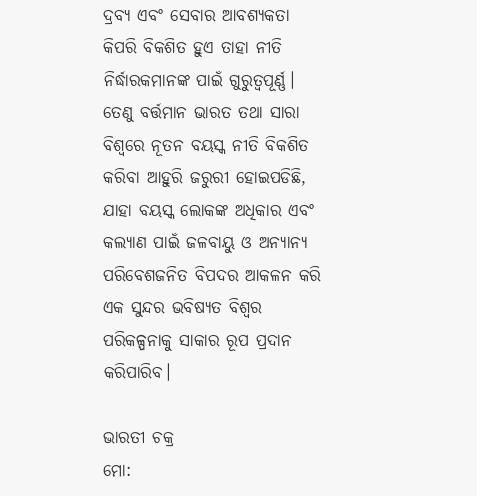ଦ୍ରବ୍ୟ ଏବଂ ସେବାର ଆବଶ୍ୟକତା କିପରି ବିକଶିତ ହୁଏ ତାହା ନୀତି ନିର୍ଦ୍ଧାରକମାନଙ୍କ ପାଇଁ ଗୁରୁତ୍ୱପୂର୍ଣ୍ଣ। ତେଣୁ ବର୍ତ୍ତମାନ ଭାରତ ତଥା ସାରା ବିଶ୍ୱରେ ନୂତନ ବୟସ୍କ ନୀତି ବିକଶିତ କରିବା ଆହୁରି ଜରୁରୀ ହୋଇପଡିଛି, ଯାହା ବୟସ୍କ ଲୋକଙ୍କ ଅଧିକାର ଏବଂ କଲ୍ୟାଣ ପାଇଁ ଜଳବାୟୁ ଓ ଅନ୍ୟାନ୍ୟ ପରିବେଶଜନିତ ବିପଦର ଆକଳନ କରି ଏକ ସୁନ୍ଦର ଭବିଷ୍ୟତ ବିଶ୍ୱର ପରିକଳ୍ପନାକୁ ସାକାର ରୂପ ପ୍ରଦାନ କରିପାରିବ।

ଭାରତୀ ଚକ୍ର
ମୋ: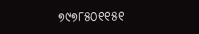୭୯୭୮୫୦୧୧୫୧